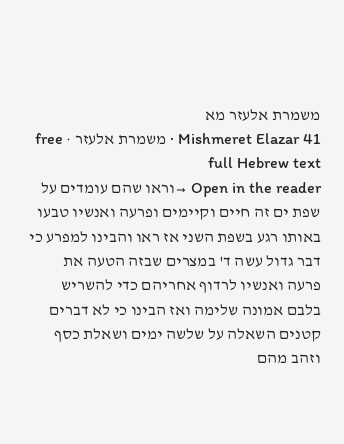משמרת אלעזר מא
Mishmeret Elazar 41 · משמרת אלעזר · free full Hebrew text
Open in the reader →וראו שהם עומדים על שפת ים זה חיים וקיימים ופרעה ואנשיו טבעו באותו רגע בשפת השני אז ראו והבינו למפרע כי דבר גדול עשה ד' במצרים שבזה הטעה את פרעה ואנשיו לרדוף אחריהם כדי להשריש בלבם אמונה שלימה ואז הבינו כי לא דברים קטנים השאלה על שלשה ימים ושאלת כסף וזהב מהם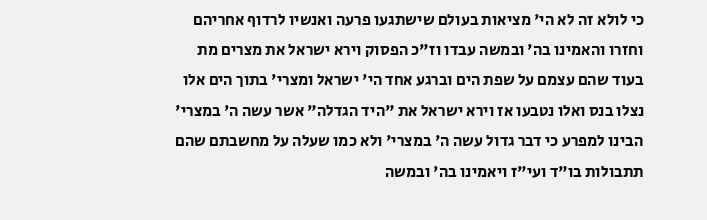כי לולא זה לא הי' מציאות בעולם שישתגעו פרעה ואנשיו לרדוף אחריהם וחזרו והאמינו בה' ובמשה עבדו וז"כ הפסוק וירא ישראל את מצרים מת בעוד שהם עצמם על שפת הים וברגע אחד הי' ישראל ומצרי' בתוך הים אלו נצלו בנס ואלו נטבעו אז וירא ישראל את "היד הגדלה" אשר עשה ה' במצרי' הבינו למפרע כי דבר גדול עשה ה' במצרי' ולא כמו שעלה על מחשבתם שהם תתבולות בו"ד ועי"ז ויאמינו בה' ובמשה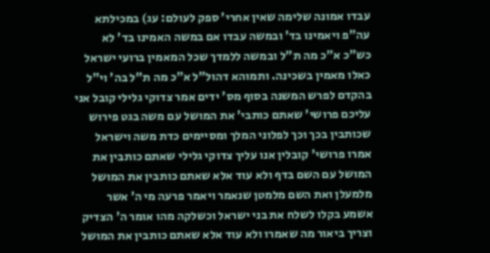עבדו אמונה שלימה שאין אחרי' ספק לעולם: עג) במכילתא עה"פ ויאמינו בד' ובמשה עבדו אם במשה האמינו בד' לא כש"כ א"כ מה ת"ל ובמשה ללמדך שכל המאמין ברועי ישראל כאלו מאמין בשכינה. ותמוהא דהול"ל א"כ מה ת"ל בה' וי"ל בהקדם לפרש המשנה בסוף מס' ידים אמר צדוקי גלילי קובל אני עליכם פרושי' שאתם כותבי' את המושל עם משה בגט פירוש שכותבין בכך וכך לפלוני המלך ומסיימים כדת משה וישראל אמרו פרושי' קובלין אנו עליך צדוקי גלילי שאתם כותבין את המושל עם השם בדף ולא עוד אלא שאתם כותבין את המושל מלמעלן ואת השם מלמטן שנאמר ויאמר פרעה מי ה' אשר אשמע בקלו לשלח את בני ישראל וכשלקה מהו אומר ה' הצדיק וצריך ביאור מה שאמרו ולא עוד אלא שאתם כותבין את המושל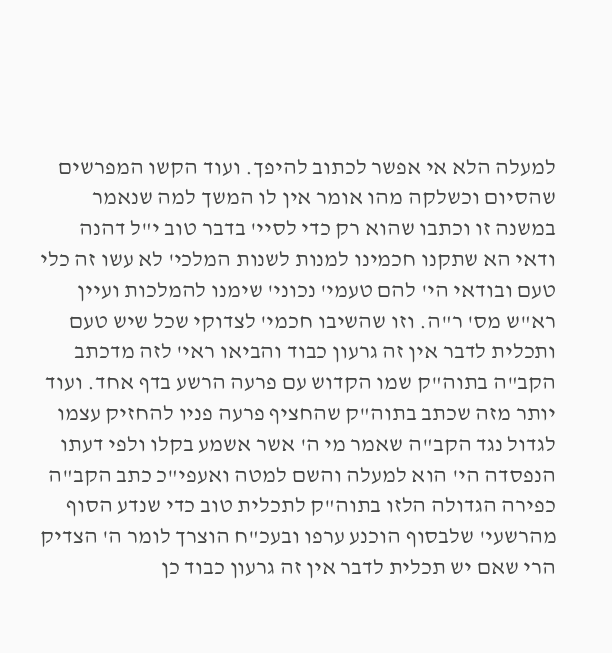למעלה הלא אי אפשר לכתוב להיפך. ועוד הקשו המפרשים שהסיום וכשלקה מהו אומר אין לו המשך למה שנאמר במשנה זו וכתבו שהוא רק כדי לסיי' בדבר טוב י"ל דהנה ודאי הא שתקנו חכמינו למנות לשנות המלכי' לא עשו זה כלי טעם ובודאי הי' להם טעמי' נכוני' שימנו להמלכות ועיין רא"ש מס' ר"ה. וזו שהשיבו חכמי' לצדוקי שכל שיש טעם ותכלית לדבר אין זה גרעון כבוד והביאו ראי' לזה מדכתב הקב"ה בתוה"ק שמו הקדוש עם פרעה הרשע בדף אחד. ועוד יותר מזה שכתב בתוה"ק שהחציף פרעה פניו להחזיק עצמו לגדול נגד הקב"ה שאמר מי ה' אשר אשמע בקלו ולפי דעתו הנפסדה הי' הוא למעלה והשם למטה ואעפי"כ כתב הקב"ה כפירה הגדולה הלזו בתוה"ק לתכלית טוב כדי שנדע הסוף מהרשעי' שלבסוף הוכנע ערפו ובעכ"ח הוצרך לומר ה' הצדיק הרי שאם יש תכלית לדבר אין זה גרעון כבוד כן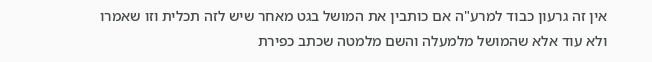אין זה גרעון כבוד למרע"ה אם כותבין את המושל בגט מאחר שיש לזה תכלית וזו שאמרו ולא עוד אלא שהמושל מלמעלה והשם מלמטה שכתב כפירת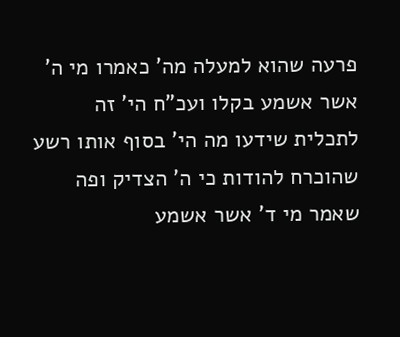פרעה שהוא למעלה מה' כאמרו מי ה' אשר אשמע בקלו ועכ"ח הי' זה לתכלית שידעו מה הי' בסוף אותו רשע שהוכרח להודות כי ה' הצדיק ופה שאמר מי ד' אשר אשמע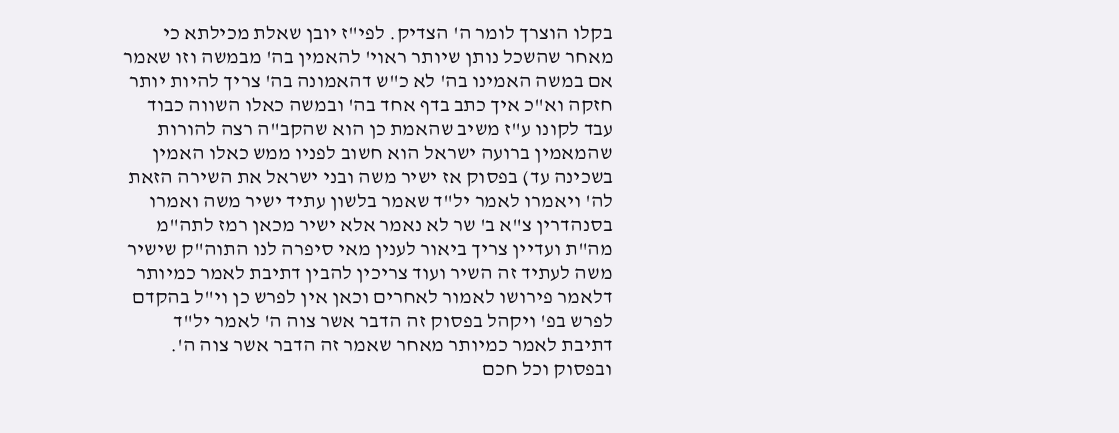בקלו הוצרך לומר ה' הצדיק. לפי"ז יובן שאלת מכילתא כי מאחר שהשכל נותן שיותר ראוי' להאמין בה' מבמשה וזו שאמר אם במשה האמינו בה' לא כ"ש דהאמונה בה' צריך להיות יותר חזקה וא"כ איך כתב בדף אחד בה' ובמשה כאלו השווה כבוד עבד לקונו ע"ז משיב שהאמת כן הוא שהקב"ה רצה להורות שהמאמין ברועה ישראל הוא חשוב לפניו ממש כאלו האמין בשכינה עד) בפסוק אז ישיר משה ובני ישראל את השירה הזאת לה' ויאמרו לאמר יל"ד שאמר בלשון עתיד ישיר משה ואמרו בסנהדרין צ"א ב' שר לא נאמר אלא ישיר מכאן רמז לתה"מ מה"ת ועדיין צריך ביאור לענין מאי סיפרה לנו התוה"ק שישיר משה לעתיד זה השיר ועוד צריכין להבין דתיבת לאמר כמיותר דלאמר פירושו לאמור לאחרים וכאן אין לפרש כן וי"ל בהקדם לפרש בפ' ויקהל בפסוק זה הדבר אשר צוה ה' לאמר יל"ד דתיבת לאמר כמיותר מאחר שאמר זה הדבר אשר צוה ה'. ובפסוק וכל חכם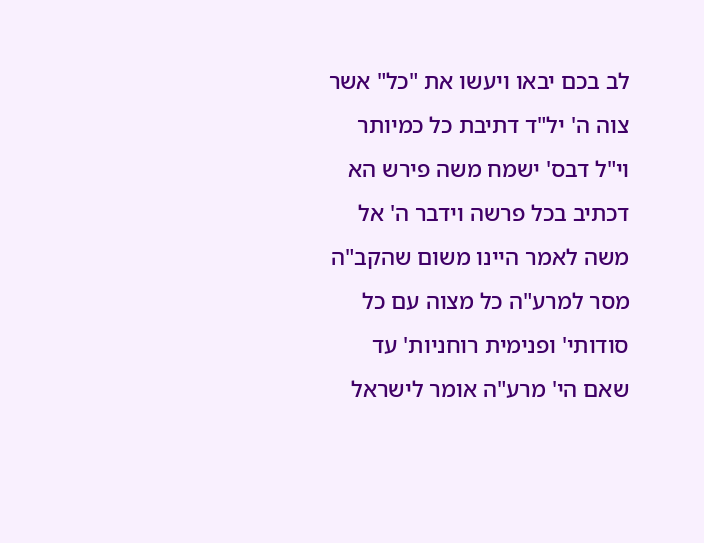לב בכם יבאו ויעשו את "כל" אשר צוה ה' יל"ד דתיבת כל כמיותר וי"ל דבס' ישמח משה פירש הא דכתיב בכל פרשה וידבר ה' אל משה לאמר היינו משום שהקב"ה מסר למרע"ה כל מצוה עם כל סודותי' ופנימית רוחניות' עד שאם הי' מרע"ה אומר לישראל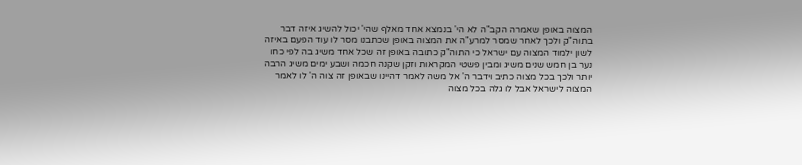המצוה באופן שאמרה הקב"ה לא הי' בנמצא אחד מאלף שהי' יכול להשיג איזה דבר בתוה"ק ולכך לאחר שמסר למרע"ה את המצוה באופן שכתבנו מסר לו עוד הפעם באיזה לשון ילמוד המצוה עם ישראל כי התוה"ק כתובה באופן זה שכל אחד משיג בה לפי כחו נער בן חמש שנים משיג ומבין פשטי המקראות וזקן שקנה חכמה ושבע ימים משיג הרבה יותר ולכך בכל מצוה כתיב וידבר ה' אל משה לאמר דהיינו שבאופן זה צוה ה' לו לאמר המצוה לישראל אבל לו גלה בכל מצוה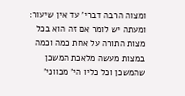ומצוה הרבה דברי' עד אין שיעור: ומעתה יש לומר אם זה הוא בכל מצות התורה על אחת כמה וכמה במצות מעשה מלאכת המשכן שהמשכן וכל כליו הי' מכווני'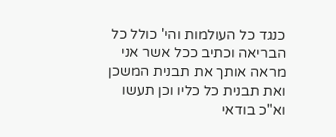כנגד כל העולמות והי' כולל כל הבריאה וכתיב ככל אשר אני מראה אותך את תבנית המשכן ואת תבנית כל כליו וכן תעשו וא"כ בודאי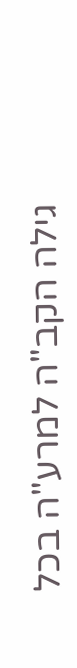גילה הקב"ה למרע"ה בכל